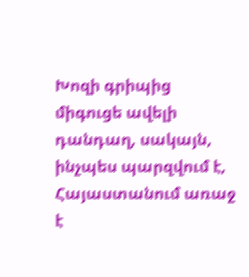Խոզի գրիպից միգուցե ավելի դանդաղ, սակայն, ինչպես պարզվում է, Հայաստանում առաջ է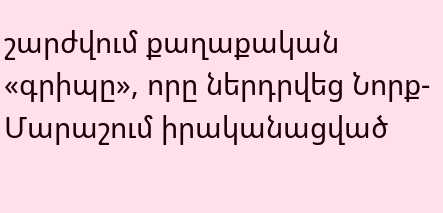շարժվում քաղաքական «գրիպը», որը ներդրվեց Նորք-Մարաշում իրականացված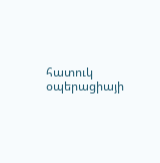հատուկ օպերացիայի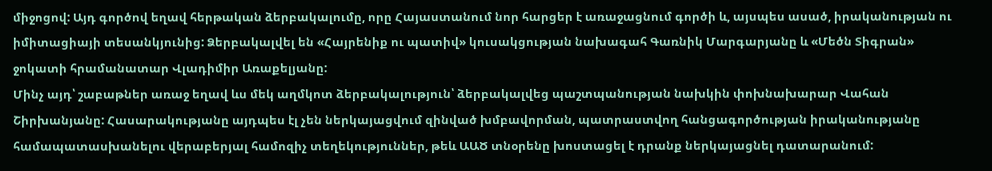միջոցով: Այդ գործով եղավ հերթական ձերբակալումը, որը Հայաստանում նոր հարցեր է առաջացնում գործի և, այսպես ասած, իրականության ու իմիտացիայի տեսանկյունից: Ձերբակալվել են «Հայրենիք ու պատիվ» կուսակցության նախագահ Գառնիկ Մարգարյանը և «Մեծն Տիգրան» ջոկատի հրամանատար Վլադիմիր Առաքելյանը:
Մինչ այդ՝ շաբաթներ առաջ եղավ ևս մեկ աղմկոտ ձերբակալություն՝ ձերբակալվեց պաշտպանության նախկին փոխնախարար Վահան Շիրխանյանը: Հասարակությանը այդպես էլ չեն ներկայացվում զինված խմբավորման, պատրաստվող հանցագործության իրականությանը համապատասխանելու վերաբերյալ համոզիչ տեղեկություններ, թեև ԱԱԾ տնօրենը խոստացել է դրանք ներկայացնել դատարանում: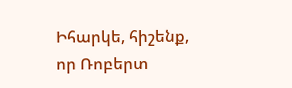Իհարկե, հիշենք, որ Ռոբերտ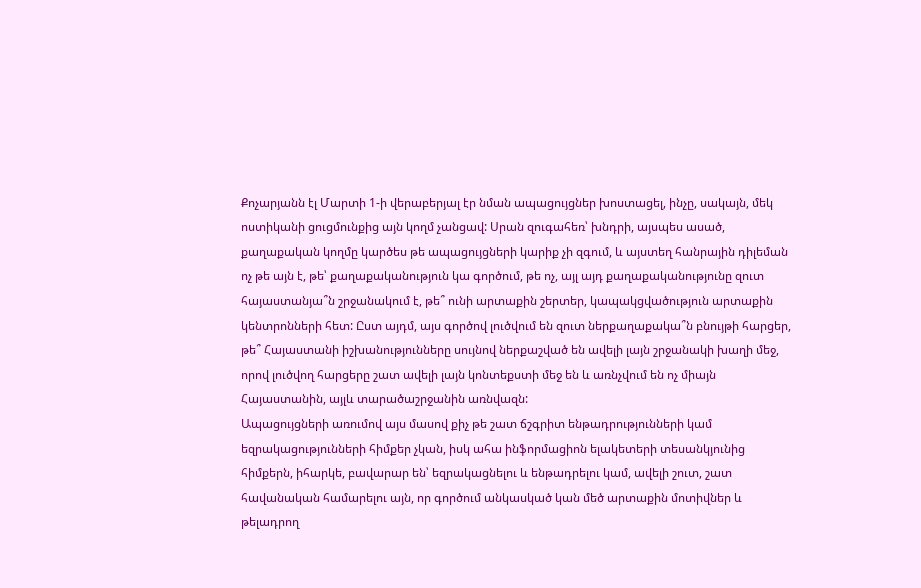Քոչարյանն էլ Մարտի 1-ի վերաբերյալ էր նման ապացույցներ խոստացել, ինչը, սակայն, մեկ ոստիկանի ցուցմունքից այն կողմ չանցավ: Սրան զուգահեռ՝ խնդրի, այսպես ասած, քաղաքական կողմը կարծես թե ապացույցների կարիք չի զգում, և այստեղ հանրային դիլեման ոչ թե այն է, թե՝ քաղաքականություն կա գործում, թե ոչ, այլ այդ քաղաքականությունը զուտ հայաստանյա՞ն շրջանակում է, թե՞ ունի արտաքին շերտեր, կապակցվածություն արտաքին կենտրոնների հետ: Ըստ այդմ, այս գործով լուծվում են զուտ ներքաղաքակա՞ն բնույթի հարցեր, թե՞ Հայաստանի իշխանությունները սույնով ներքաշված են ավելի լայն շրջանակի խաղի մեջ, որով լուծվող հարցերը շատ ավելի լայն կոնտեքստի մեջ են և առնչվում են ոչ միայն Հայաստանին, այլև տարածաշրջանին առնվազն:
Ապացույցների առումով այս մասով քիչ թե շատ ճշգրիտ ենթադրությունների կամ եզրակացությունների հիմքեր չկան, իսկ ահա ինֆորմացիոն ելակետերի տեսանկյունից հիմքերն, իհարկե, բավարար են՝ եզրակացնելու և ենթադրելու կամ, ավելի շուտ, շատ հավանական համարելու այն, որ գործում անկասկած կան մեծ արտաքին մոտիվներ և թելադրող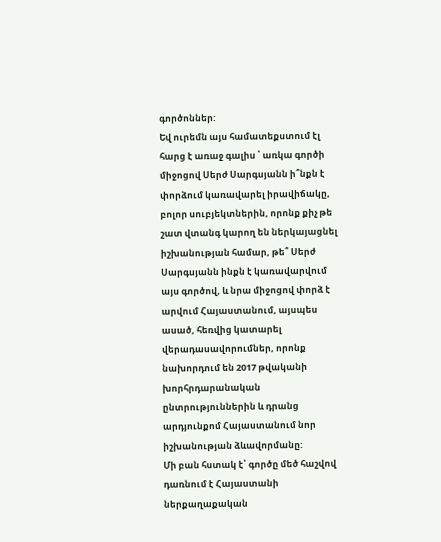գործոններ:
Եվ ուրեմն այս համատեքստում էլ հարց է առաջ գալիս ՝ առկա գործի միջոցով Սերժ Սարգսյանն ի՞նքն է փորձում կառավարել իրավիճակը, բոլոր սուբյեկտներին, որոնք քիչ թե շատ վտանգ կարող են ներկայացնել իշխանության համար, թե՞ Սերժ Սարգսյանն ինքն է կառավարվում այս գործով, և նրա միջոցով փորձ է արվում Հայաստանում, այսպես ասած, հեռվից կատարել վերադասավորումներ, որոնք նախորդում են 2017 թվականի խորհրդարանական ընտրություններին և դրանց արդյունքոմ Հայաստանում նոր իշխանության ձևավորմանը:
Մի բան հստակ է՝ գործը մեծ հաշվով դառնում է Հայաստանի ներքաղաքական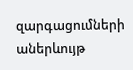զարգացումների աներևույթ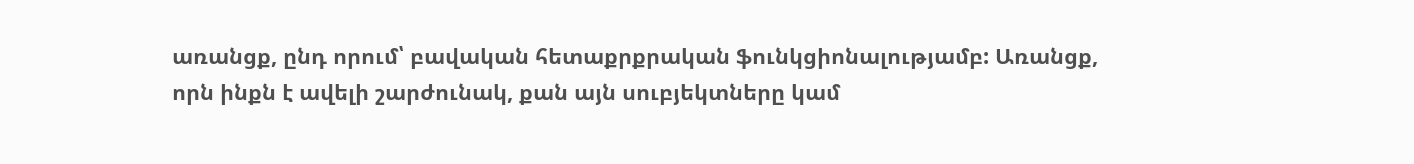առանցք, ընդ որում՝ բավական հետաքրքրական ֆունկցիոնալությամբ: Առանցք, որն ինքն է ավելի շարժունակ, քան այն սուբյեկտները կամ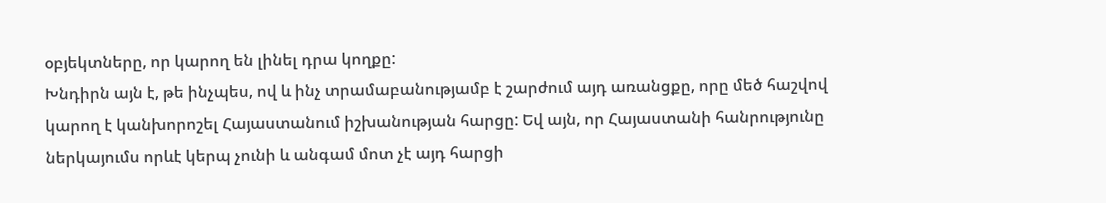օբյեկտները, որ կարող են լինել դրա կողքը:
Խնդիրն այն է, թե ինչպես, ով և ինչ տրամաբանությամբ է շարժում այդ առանցքը, որը մեծ հաշվով կարող է կանխորոշել Հայաստանում իշխանության հարցը: Եվ այն, որ Հայաստանի հանրությունը ներկայումս որևէ կերպ չունի և անգամ մոտ չէ այդ հարցի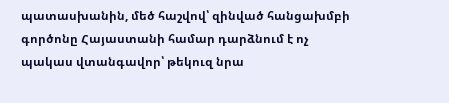պատասխանին, մեծ հաշվով՝ զինված հանցախմբի գործոնը Հայաստանի համար դարձնում է ոչ պակաս վտանգավոր՝ թեկուզ նրա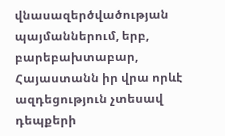վնասազերծվածության պայմաններում, երբ, բարեբախտաբար, Հայաստանն իր վրա որևէ ազդեցություն չտեսավ դեպքերի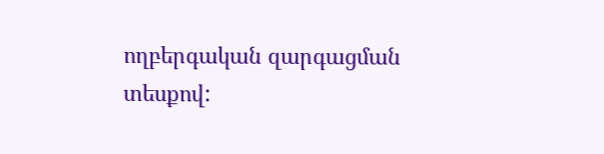ողբերգական զարգացման տեսքով: